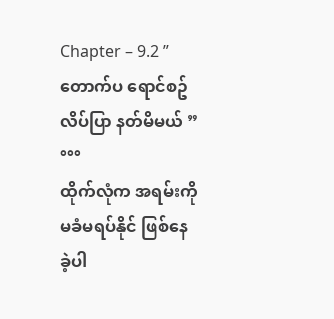Chapter – 9.2 ” တောက်ပ ရောင်စဥ် လိပ်ပြာ နတ်မိမယ် ”
°°°
ထိုက်လုံက အရမ်းကို မခံမရပ်နိုင် ဖြစ်နေခဲ့ပါ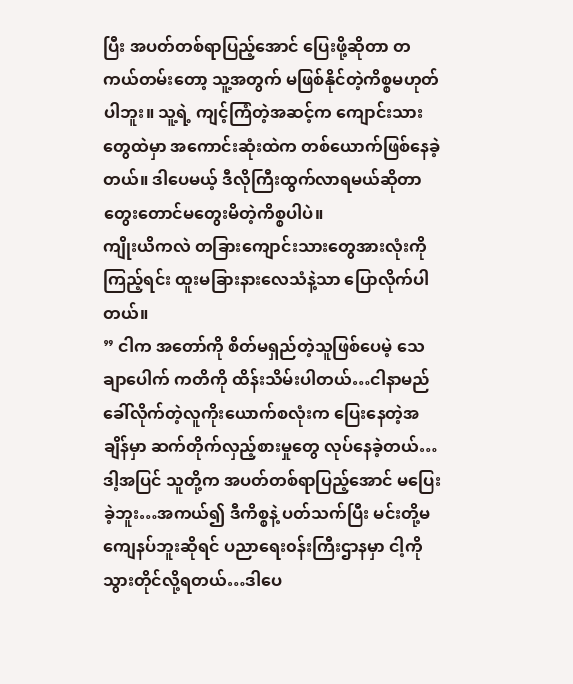ပြီး အပတ်တစ်ရာပြည့်အောင် ပြေးဖို့ဆိုတာ တကယ်တမ်းတော့ သူ့အတွက် မဖြစ်နိုင်တဲ့ကိစ္စမဟုတ်ပါဘူး။ သူ့ရဲ့ ကျင့်ကြံတဲ့အဆင့်က ကျောင်းသားတွေထဲမှာ အကောင်းဆုံးထဲက တစ်ယောက်ဖြစ်နေခဲ့တယ်။ ဒါပေမယ့် ဒီလိုကြီးထွက်လာရမယ်ဆိုတာ တွေးတောင်မတွေးမိတဲ့ကိစ္စပါပဲ။
ကျိုးယိကလဲ တခြားကျောင်းသားတွေအားလုံးကို ကြည့်ရင်း ထူးမခြားနားလေသံနဲ့သာ ပြောလိုက်ပါတယ်။
” ငါက အတော်ကို စိတ်မရှည်တဲ့သူဖြစ်ပေမဲ့ သေချာပေါက် ကတိကို ထိန်းသိမ်းပါတယ်…ငါနာမည်ခေါ်လိုက်တဲ့လူကိုးယောက်စလုံးက ပြေးနေတဲ့အချိန်မှာ ဆက်တိုက်လှည့်စားမှုတွေ လုပ်နေခဲ့တယ်…ဒါ့အပြင် သူတို့က အပတ်တစ်ရာပြည့်အောင် မပြေးခဲ့ဘူး…အကယ်၍ ဒီကိစ္စနဲ့ ပတ်သက်ပြီး မင်းတို့မကျေနပ်ဘူးဆိုရင် ပညာရေး၀န်းကြီးဌာနမှာ ငါ့ကိုသွားတိုင်လို့ရတယ်…ဒါပေ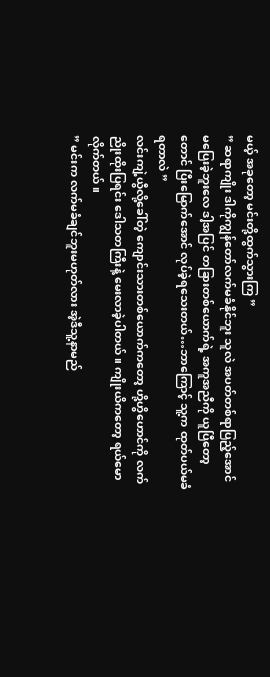မယ့် အခုတော့ မင်းတို့ထွက်သွားကြ ”
” ဆရာကျိုး ဒါကိုကျွန်တော်လက်မခံနိုင်ဘူး သူလဲ အပတ်တစ်ရာပြည့်အောင် မပြေးခဲ့ဘူးလေ ဒါ့အပြင် တခြားတစ်ယောက်ရဲ့ အကူအညီကို ယူပြီတော့တောင် ပြီးမြောက်အောင် လုပ်ခဲ့ရသေးတယ်…ဘာကြောင့် သူ့က ထုတ်ပယ်မခံရတာလဲ ”
လင်းကျဲ့ယွီလို့ခေါ်တဲ့ ကျောင်းသားတစ်ယောက်ကတော့ ဟို့ဟွိဟောင်ကို လက်ညိုးထိုးပြရင်း ဒေါသတကြီးနဲ့ မေးလာခဲ့ပါတယ်။ ကျိုးယိကတော့ ရယ်မောလိုက်တယ်။
” မင်းက လက်မခံချင်ဘူးမဟုတ်လား အဲ့ဒီသူ့နာမည်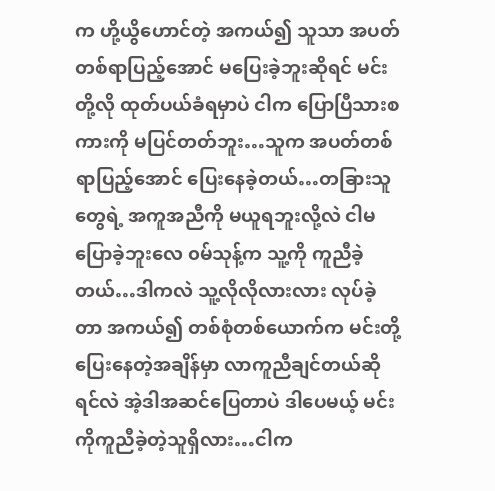က ဟို့ယွိဟောင်တဲ့ အကယ်၍ သူသာ အပတ်တစ်ရာပြည့်အောင် မပြေးခဲ့ဘူးဆိုရင် မင်းတို့လို ထုတ်ပယ်ခံရမှာပဲ ငါက ပြောပြီသားစကားကို မပြင်တတ်ဘူး…သူက အပတ်တစ်ရာပြည့်အောင် ပြေးနေခဲ့တယ်…တခြားသူတွေရဲ့ အကူအညီကို မယူရဘူးလို့လဲ ငါမပြောခဲ့ဘူးလေ ၀မ်သုန့်က သူ့ကို ကူညီခဲ့တယ်…ဒါကလဲ သူ့လိုလိုလားလား လုပ်ခဲ့တာ အကယ်၍ တစ်စုံတစ်ယောက်က မင်းတို့ပြေးနေတဲ့အချိန်မှာ လာကူညီချင်တယ်ဆိုရင်လဲ အဲ့ဒါအဆင်ပြေတာပဲ ဒါပေမယ့် မင်းကိုကူညီခဲ့တဲ့သူရှိလား…ငါက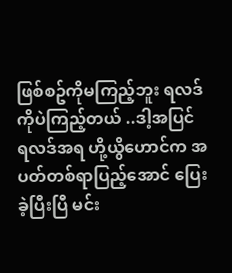ဖြစ်စဥ်ကိုမကြည့်ဘူး ရလဒ်ကိုပဲကြည့်တယ် ..ဒါ့အပြင် ရလဒ်အရ ဟို့ယွိဟောင်က အပတ်တစ်ရာပြည့်အောင် ပြေးခဲ့ပြီးပြီ မင်း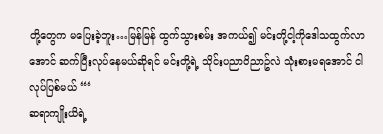တို့တွေက မပြေးခဲ့ဘူး…မြန်မြန် ထွက်သွားစမ်း အကယ်၍ မင်းတို့ငါ့ကိုဒေါသထွက်လာအောင် ဆက်ပြီးလုပ်နေမယ်ဆိုရင် မင်းတို့ရဲ့ သိုင်းပညာ၀ိညာဥ်လဲ သုံးစားမရအောင် ငါလုပ်ပြစ်မယ် “‘
ဆရာကျိုးယိရဲ့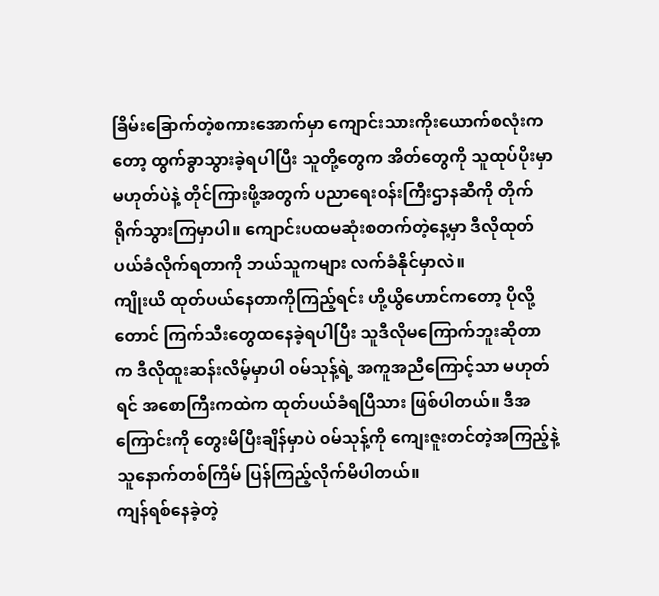ခြိမ်းခြောက်တဲ့စကားအောက်မှာ ကျောင်းသားကိုးယောက်စလုံးကတော့ ထွက်ခွာသွားခဲ့ရပါပြီး သူတို့တွေက အိတ်တွေကို သူထုပ်ပိုးမှာမဟုတ်ပဲနဲ့ တိုင်ကြားဖို့အတွက် ပညာရေး၀န်းကြီးဌာနဆီကို တိုက်ရိုက်သွားကြမှာပါ။ ကျောင်းပထမဆုံးစတက်တဲ့နေ့မှာ ဒီလိုထုတ်ပယ်ခံလိုက်ရတာကို ဘယ်သူကများ လက်ခံနိုင်မှာလဲ။
ကျိုးယိ ထုတ်ပယ်နေတာကိုကြည့်ရင်း ဟို့ယွိဟောင်ကတော့ ပိုလို့တောင် ကြက်သီးတွေထနေခဲ့ရပါပြီး သူဒီလိုမကြောက်ဘူးဆိုတာက ဒီလိုထူးဆန်းလိမ့်မှာပါ ၀မ်သုန့်ရဲ့ အကူအညီကြောင့်သာ မဟုတ်ရင် အစောကြီးကထဲက ထုတ်ပယ်ခံရပြီသား ဖြစ်ပါတယ်။ ဒီအကြောင်းကို တွေးမိပြီးချိန်မှာပဲ ၀မ်သုန့်ကို ကျေးဇူးတင်တဲ့အကြည့်နဲ့ သူနောက်တစ်ကြိမ် ပြန်ကြည့်လိုက်မိပါတယ်။
ကျန်ရစ်နေခဲ့တဲ့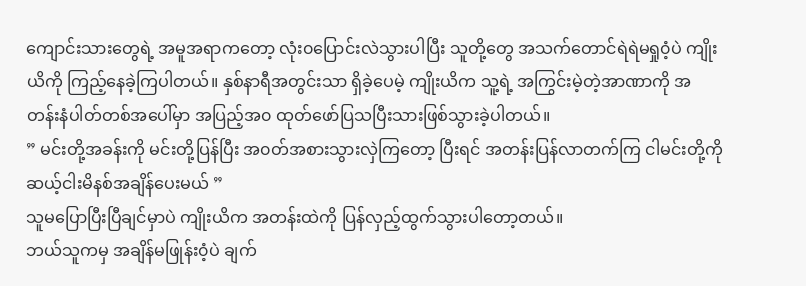ကျောင်းသားတွေရဲ့ အမူအရာကတော့ လုံး၀ပြောင်းလဲသွားပါပြီး သူတို့တွေ အသက်တောင်ရဲရဲမရှု၀ံ့ပဲ ကျိုးယိကို ကြည့်နေခဲ့ကြပါတယ်။ နှစ်နာရီအတွင်းသာ ရှိခဲ့ပေမဲ့ ကျိုးယိက သူ့ရဲ့ အကြွင်းမဲ့တဲ့အာဏာကို အတန်းနံပါတ်တစ်အပေါ်မှာ အပြည့်အ၀ ထုတ်ဖော်ပြသပြီးသားဖြစ်သွားခဲ့ပါတယ်။
” မင်းတို့အခန်းကို မင်းတို့ပြန်ပြီး အ၀တ်အစားသွားလှဲကြတော့ ပြီးရင် အတန်းပြန်လာတက်ကြ ငါမင်းတို့ကို ဆယ့်ငါးမိနစ်အချိန်ပေးမယ် ”
သူမပြောပြီးပြီချင်မှာပဲ ကျိုးယိက အတန်းထဲကို ပြန်လှည့်ထွက်သွားပါတော့တယ်။
ဘယ်သူကမှ အချိန်မဖြုန်း၀ံ့ပဲ ချက်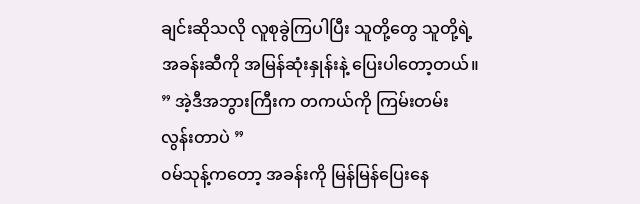ချင်းဆိုသလို လူစုခွဲကြပါပြီး သူတို့တွေ သူတို့ရဲ့အခန်းဆီကို အမြန်ဆုံးနှုန်းနဲ့ ပြေးပါတော့တယ်။
” အဲ့ဒီအဘွားကြီးက တကယ်ကို ကြမ်းတမ်းလွန်းတာပဲ ”
၀မ်သုန့်ကတော့ အခန်းကို မြန်မြန်ပြေးနေ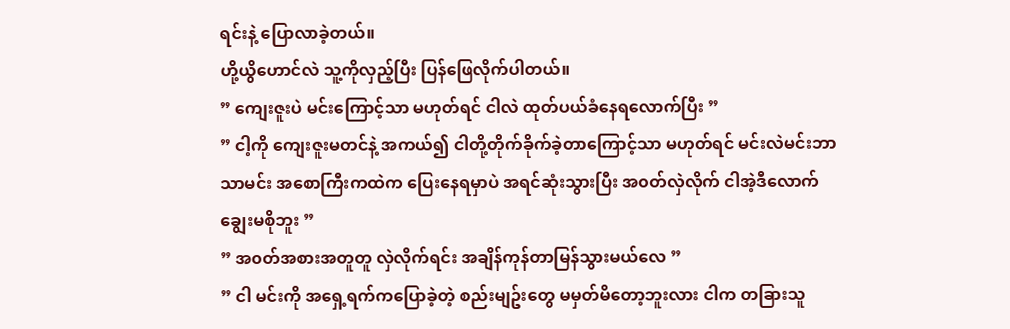ရင်းနဲ့ ပြောလာခဲ့တယ်။
ဟို့ယွိဟောင်လဲ သူ့ကိုလှည့်ပြီး ပြန်ဖြေလိုက်ပါတယ်။
” ကျေးဇူးပဲ မင်းကြောင့်သာ မဟုတ်ရင် ငါလဲ ထုတ်ပယ်ခံနေရလောက်ပြီး ”
” ငါ့ကို ကျေးဇူးမတင်နဲ့ အကယ်၍ ငါတို့တိုက်ခိုက်ခဲ့တာကြောင့်သာ မဟုတ်ရင် မင်းလဲမင်းဘာသာမင်း အစောကြီးကထဲက ပြေးနေရမှာပဲ အရင်ဆုံးသွားပြီး အ၀တ်လှဲလိုက် ငါအဲ့ဒီလောက် ချွေးမစိုဘူး ”
” အ၀တ်အစားအတူတူ လှဲလိုက်ရင်း အချိန်ကုန်တာမြန်သွားမယ်လေ ”
” ငါ မင်းကို အရှေ့ရက်ကပြောခဲ့တဲ့ စည်းမျဥ်းတွေ မမှတ်မိတော့ဘူးလား ငါက တခြားသူ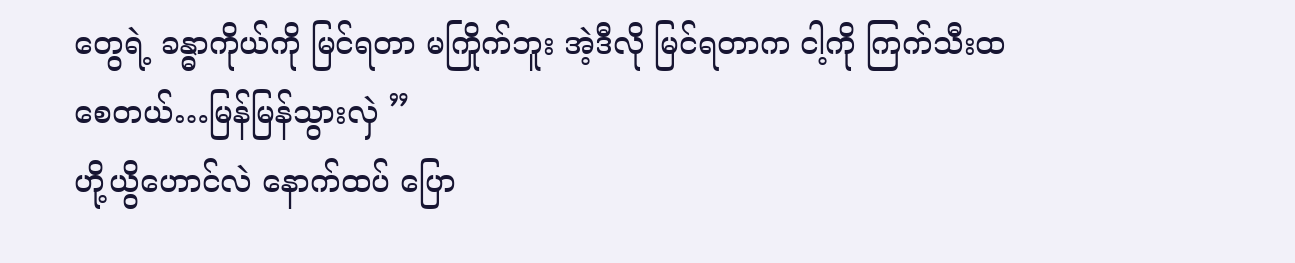တွေရဲ့ ခန္ဓာကိုယ်ကို မြင်ရတာ မကြိုက်ဘူး အဲ့ဒီလို မြင်ရတာက ငါ့ကို ကြက်သီးထစေတယ်…မြန်မြန်သွားလှဲ ”
ဟို့ယွိဟောင်လဲ နောက်ထပ် ပြော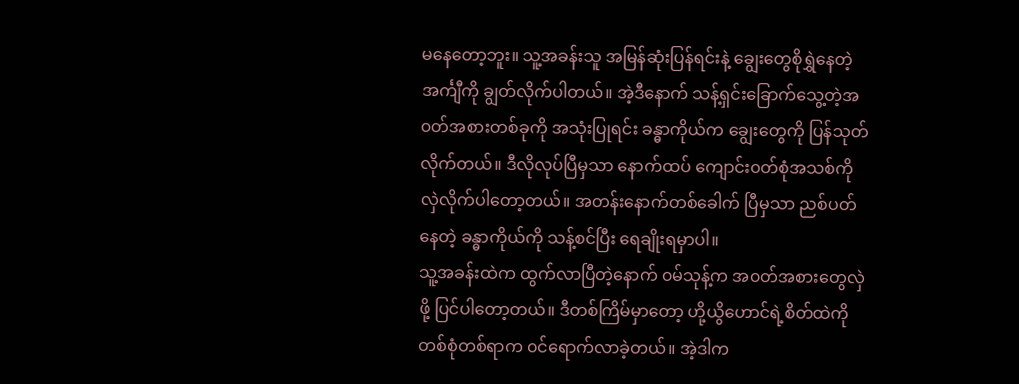မနေတော့ဘူး။ သူ့အခန်းသူ အမြန်ဆုံးပြန်ရင်းနဲ့ ချွေးတွေစိုရွှဲနေတဲ့ အင်္ကျီကို ချွတ်လိုက်ပါတယ်။ အဲ့ဒီနောက် သန့်ရှင်းခြောက်သွေ့တဲ့အ၀တ်အစားတစ်ခုကို အသုံးပြုရင်း ခန္ဓာကိုယ်က ချွေးတွေကို ပြန်သုတ်လိုက်တယ်။ ဒီလိုလုပ်ပြီမှသာ နောက်ထပ် ကျောင်း၀တ်စုံအသစ်ကို လှဲလိုက်ပါတော့တယ်။ အတန်းနောက်တစ်ခေါက် ပြီမှသာ ညစ်ပတ်နေတဲ့ ခန္ဓာကိုယ်ကို သန့်စင်ပြီး ရေချိုးရမှာပါ။
သူ့အခန်းထဲက ထွက်လာပြီတဲ့နောက် ၀မ်သုန့်က အ၀တ်အစားတွေလှဲဖို့ ပြင်ပါတော့တယ်။ ဒီတစ်ကြိမ်မှာတော့ ဟို့ယွိဟောင်ရဲ့စိတ်ထဲကို တစ်စုံတစ်ရာက ၀င်ရောက်လာခဲ့တယ်။ အဲ့ဒါက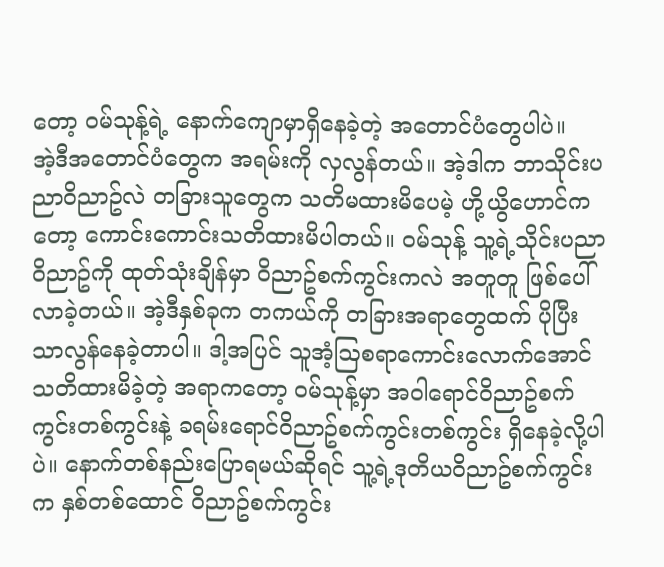တော့ ၀မ်သုန့်ရဲ့ နောက်ကျောမှာရှိနေခဲ့တဲ့ အတောင်ပံတွေပါပဲ။
အဲ့ဒီအတောင်ပံတွေက အရမ်းကို လှလွန်တယ်။ အဲ့ဒါက ဘာသိုင်းပညာ၀ိညာဥ်လဲ တခြားသူတွေက သတိမထားမိပေမဲ့ ဟို့ယွိဟောင်ကတော့ ကောင်းကောင်းသတိထားမိပါတယ်။ ၀မ်သုန့် သူ့ရဲ့သိုင်းပညာ၀ိညာဥ်ကို ထုတ်သုံးချိန်မှာ ၀ိညာဥ်စက်ကွင်းကလဲ အတူတူ ဖြစ်ပေါ်လာခဲ့တယ်။ အဲ့ဒီနှစ်ခုက တကယ်ကို တခြားအရာတွေထက် ပိုပြီး သာလွန်နေခဲ့တာပါ။ ဒါ့အပြင် သူအံ့ဩစရာကောင်းလောက်အောင် သတိထားမိခဲ့တဲ့ အရာကတော့ ၀မ်သုန့်မှာ အ၀ါရောင်၀ိညာဥ်စက်ကွင်းတစ်ကွင်းနဲ့ ခရမ်းရောင်၀ိညာဥ်စက်ကွင်းတစ်ကွင်း ရှိနေခဲ့လို့ပါပဲ။ နောက်တစ်နည်းပြောရမယ်ဆိုရင် သူ့ရဲ့ဒုတိယ၀ိညာဥ်စက်ကွင်းက နှစ်တစ်ထောင် ၀ိညာဥ်စက်ကွင်း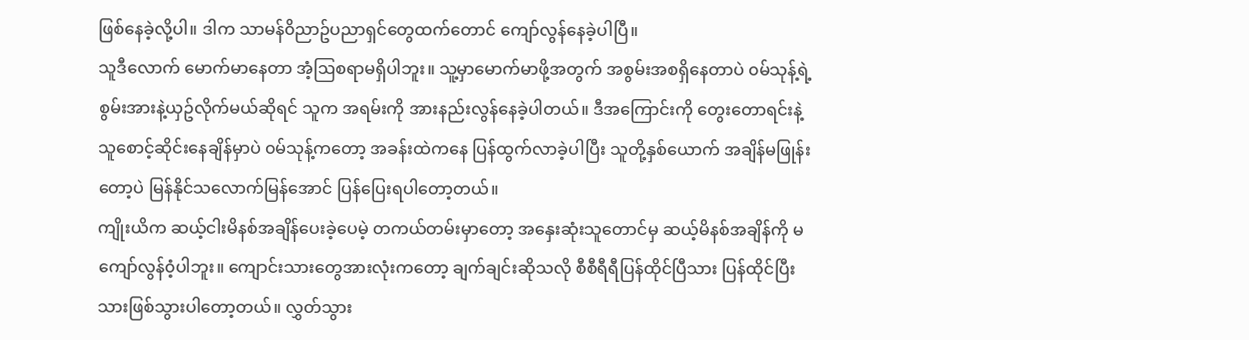ဖြစ်နေခဲ့လို့ပါ။ ဒါက သာမန်၀ိညာဥ်ပညာရှင်တွေထက်တောင် ကျော်လွန်နေခဲ့ပါပြီ။
သူဒီလောက် မောက်မာနေတာ အံ့ဩစရာမရှိပါဘူး။ သူ့မှာမောက်မာဖို့အတွက် အစွမ်းအစရှိနေတာပဲ ၀မ်သုန့်ရဲ့ စွမ်းအားနဲ့ယှဥ်လိုက်မယ်ဆိုရင် သူက အရမ်းကို အားနည်းလွန်နေခဲ့ပါတယ်။ ဒီအကြောင်းကို တွေးတောရင်းနဲ့ သူစောင့်ဆိုင်းနေချိန်မှာပဲ ၀မ်သုန့်ကတော့ အခန်းထဲကနေ ပြန်ထွက်လာခဲ့ပါပြီး သူတို့နှစ်ယောက် အချိန်မဖြုန်းတော့ပဲ မြန်နိုင်သလောက်မြန်အောင် ပြန်ပြေးရပါတော့တယ်။
ကျိုးယိက ဆယ့်ငါးမိနစ်အချိန်ပေးခဲ့ပေမဲ့ တကယ်တမ်းမှာတော့ အနှေးဆုံးသူတောင်မှ ဆယ့်မိနစ်အချိန်ကို မကျော်လွန်၀ံ့ပါဘူး။ ကျောင်းသားတွေအားလုံးကတော့ ချက်ချင်းဆိုသလို စီစီရီရီပြန်ထိုင်ပြီသား ပြန်ထိုင်ပြီးသားဖြစ်သွားပါတော့တယ်။ လွှတ်သွား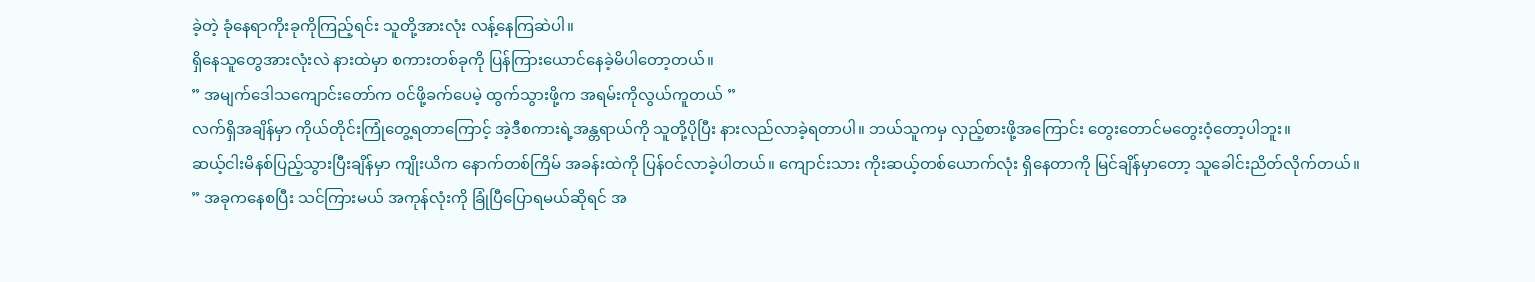ခဲ့တဲ့ ခုံနေရာကိုးခုကိုကြည့်ရင်း သူတို့အားလုံး လန့်နေကြဆဲပါ။
ရှိနေသူတွေအားလုံးလဲ နားထဲမှာ စကားတစ်ခုကို ပြန်ကြားယောင်နေခဲ့မိပါတော့တယ်။
” အမျက်ဒေါသကျောင်းတော်က ၀င်ဖို့ခက်ပေမဲ့ ထွက်သွားဖို့က အရမ်းကိုလွယ်ကူတယ် ”
လက်ရှိအချိန်မှာ ကိုယ်တိုင်းကြုံတွေ့ရတာကြောင့် အဲ့ဒီစကားရဲ့အန္တရာယ်ကို သူတို့ပိုပြီး နားလည်လာခဲ့ရတာပါ။ ဘယ်သူကမှ လှည့်စားဖို့အကြောင်း တွေးတောင်မတွေး၀ံ့တော့ပါဘူး။
ဆယ့်ငါးမိနစ်ပြည့်သွားပြီးချိန်မှာ ကျိုးယိက နောက်တစ်ကြိမ် အခန်းထဲကို ပြန်၀င်လာခဲ့ပါတယ်။ ကျောင်းသား ကိုးဆယ့်တစ်ယောက်လုံး ရှိနေတာကို မြင်ချိန်မှာတော့ သူခေါင်းညိတ်လိုက်တယ်။
” အခုကနေစပြီး သင်ကြားမယ် အကုန်လုံးကို ခြုံပြီပြောရမယ်ဆိုရင် အ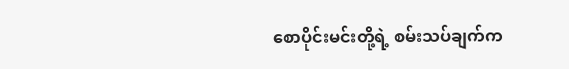စောပိုင်းမင်းတို့ရဲ့ စမ်းသပ်ချက်က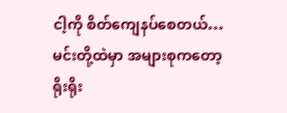ငါ့ကို စိတ်ကျေနပ်စေတယ်…မင်းတို့ထဲမှာ အများစုကတော့ ရိုးရိုး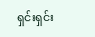ရှင်းရှင်း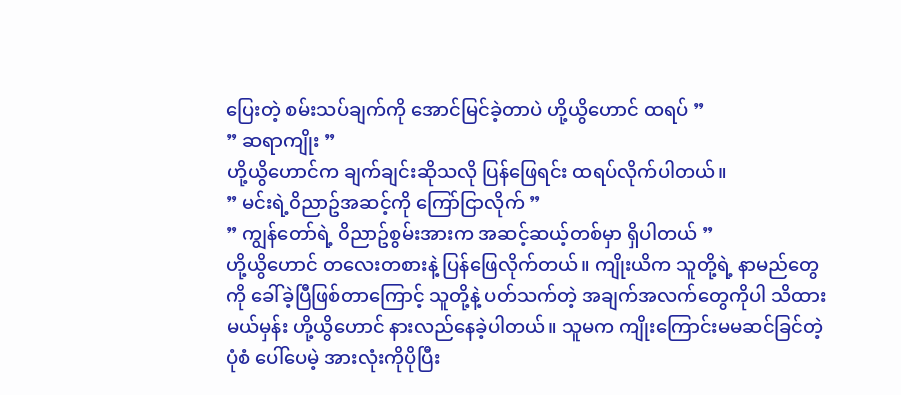ပြေးတဲ့ စမ်းသပ်ချက်ကို အောင်မြင်ခဲ့တာပဲ ဟို့ယွိဟောင် ထရပ် ”
” ဆရာကျိုး ”
ဟို့ယွိဟောင်က ချက်ချင်းဆိုသလို ပြန်ဖြေရင်း ထရပ်လိုက်ပါတယ်။
” မင်းရဲ့၀ိညာဥ်အဆင့်ကို ကြော်ငြာလိုက် ”
” ကျွန်တော်ရဲ့ ၀ိညာဥ်စွမ်းအားက အဆင့်ဆယ့်တစ်မှာ ရှိပါတယ် ”
ဟို့ယွိဟောင် တလေးတစားနဲ့ ပြန်ဖြေလိုက်တယ်။ ကျိုးယိက သူတို့ရဲ့ နာမည်တွေကို ခေါ်ခဲ့ပြီဖြစ်တာကြောင့် သူတို့နဲ့ ပတ်သက်တဲ့ အချက်အလက်တွေကိုပါ သိထားမယ်မှန်း ဟို့ယွိဟောင် နားလည်နေခဲ့ပါတယ်။ သူမက ကျိုးကြောင်းမမဆင်ခြင်တဲ့ပုံစံ ပေါ်ပေမဲ့ အားလုံးကိုပိုပြီး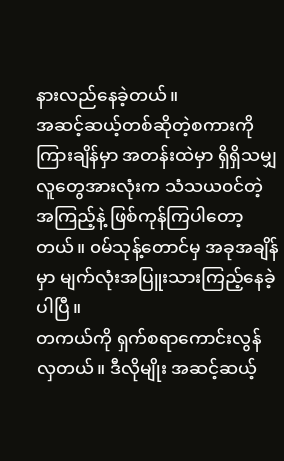နားလည်နေခဲ့တယ်။
အဆင့်ဆယ့်တစ်ဆိုတဲ့စကားကို ကြားချိန်မှာ အတန်းထဲမှာ ရှိရှိသမျှ လူတွေအားလုံးက သံသယ၀င်တဲ့အကြည့်နဲ့ ဖြစ်ကုန်ကြပါတော့တယ်။ ၀မ်သုန့်တောင်မှ အခုအချိန်မှာ မျက်လုံးအပြူးသားကြည့်နေခဲ့ပါပြီ။
တကယ်ကို ရှက်စရာကောင်းလွန်လှတယ်။ ဒီလိုမျိုး အဆင့်ဆယ့်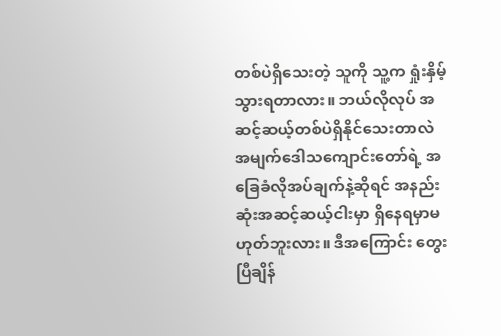တစ်ပဲရှိသေးတဲ့ သူကို သူ့က ရှုံးနှိမ့်သွားရတာလား။ ဘယ်လိုလုပ် အဆင့်ဆယ့်တစ်ပဲရှိနိုင်သေးတာလဲ အမျက်ဒေါသကျောင်းတော်ရဲ့ အခြေခံလိုအပ်ချက်နဲ့ဆိုရင် အနည်းဆုံးအဆင့်ဆယ့်ငါးမှာ ရှိနေရမှာမဟုတ်ဘူးလား။ ဒီအကြောင်း တွေးပြီချိန်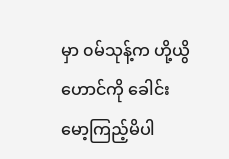မှာ ၀မ်သုန့်က ဟို့ယွိဟောင်ကို ခေါင်းမော့ကြည့်မိပါ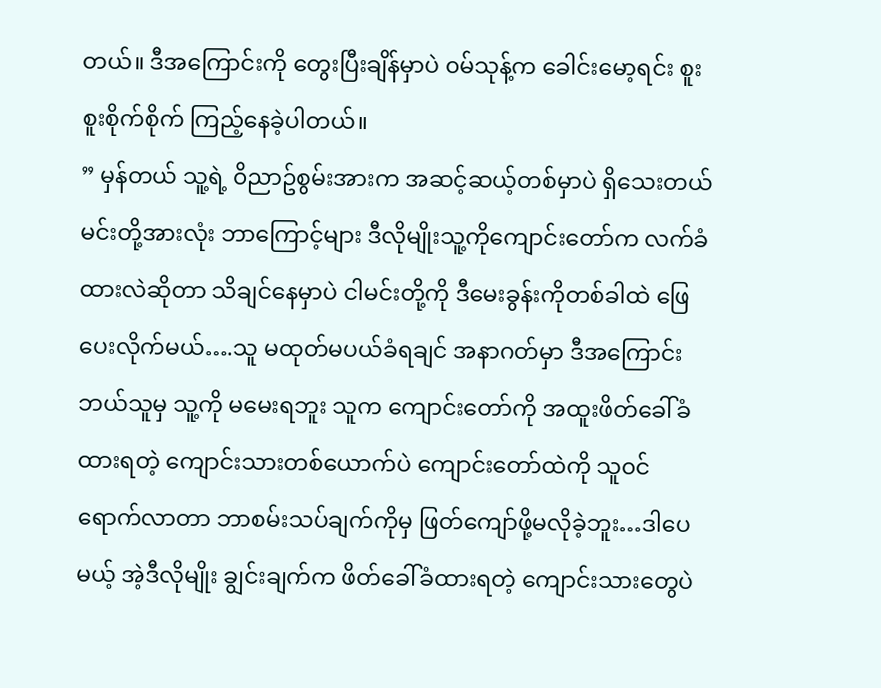တယ်။ ဒီအကြောင်းကို တွေးပြီးချိန်မှာပဲ ၀မ်သုန့်က ခေါင်းမော့ရင်း စူးစူးစိုက်စိုက် ကြည့်နေခဲ့ပါတယ်။
” မှန်တယ် သူ့ရဲ့ ၀ိညာဥ်စွမ်းအားက အဆင့်ဆယ့်တစ်မှာပဲ ရှိသေးတယ် မင်းတို့အားလုံး ဘာကြောင့်များ ဒီလိုမျိုးသူ့ကိုကျောင်းတော်က လက်ခံထားလဲဆိုတာ သိချင်နေမှာပဲ ငါမင်းတို့ကို ဒီမေးခွန်းကိုတစ်ခါထဲ ဖြေပေးလိုက်မယ်….သူ မထုတ်မပယ်ခံရချင် အနာဂတ်မှာ ဒီအကြောင်းဘယ်သူမှ သူ့ကို မမေးရဘူး သူက ကျောင်းတော်ကို အထူးဖိတ်ခေါ်ခံထားရတဲ့ ကျောင်းသားတစ်ယောက်ပဲ ကျောင်းတော်ထဲကို သူ၀င်ရောက်လာတာ ဘာစမ်းသပ်ချက်ကိုမှ ဖြတ်ကျော်ဖို့မလိုခဲ့ဘူး…ဒါပေမယ့် အဲ့ဒီလိုမျိုး ချွင်းချက်က ဖိတ်ခေါ်ခံထားရတဲ့ ကျောင်းသားတွေပဲ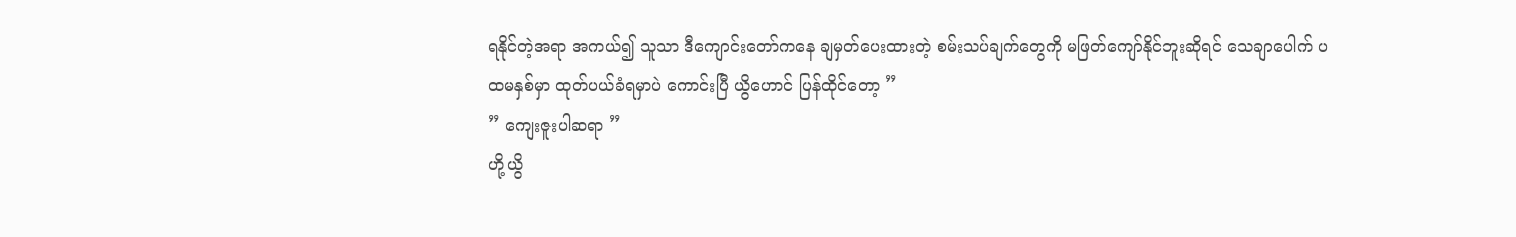ရနိုင်တဲ့အရာ အကယ်၍ သူသာ ဒီကျောင်းတော်ကနေ ချမှတ်ပေးထားတဲ့ စမ်းသပ်ချက်တွေကို မဖြတ်ကျော်နိုင်ဘူးဆိုရင် သေချာပေါက် ပထမနှစ်မှာ ထုတ်ပယ်ခံရမှာပဲ ကောင်းပြီ ယွိဟောင် ပြန်ထိုင်တော့ ”
” ကျေးဇူးပါဆရာ ”
ဟို့ယွိ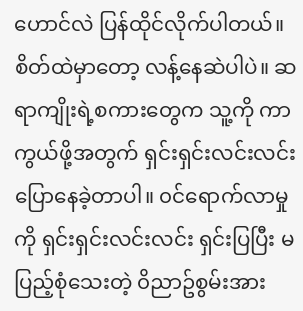ဟောင်လဲ ပြန်ထိုင်လိုက်ပါတယ်။ စိတ်ထဲမှာတော့ လန့်နေဆဲပါပဲ။ ဆရာကျိုးရဲ့စကားတွေက သူ့ကို ကာကွယ်ဖို့အတွက် ရှင်းရှင်းလင်းလင်း ပြောနေခဲ့တာပါ။ ၀င်ရောက်လာမှုကို ရှင်းရှင်းလင်းလင်း ရှင်းပြပြီး မပြည့်စုံသေးတဲ့ ၀ိညာဥ်စွမ်းအား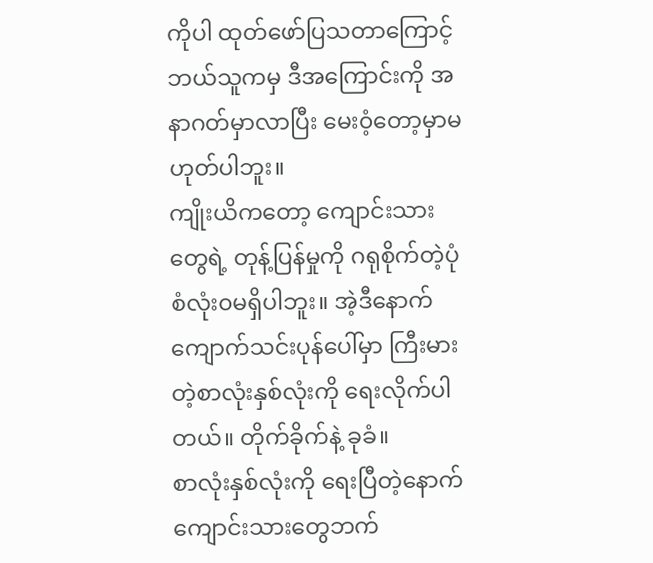ကိုပါ ထုတ်ဖော်ပြသတာကြောင့် ဘယ်သူကမှ ဒီအကြောင်းကို အနာဂတ်မှာလာပြီး မေး၀ံ့တော့မှာမဟုတ်ပါဘူး။
ကျိုးယိကတော့ ကျောင်းသားတွေရဲ့ တုန့်ပြန်မှုကို ဂရုစိုက်တဲ့ပုံစံလုံး၀မရှိပါဘူး။ အဲ့ဒီနောက် ကျောက်သင်းပုန်ပေါ်မှာ ကြီးမားတဲ့စာလုံးနှစ်လုံးကို ရေးလိုက်ပါတယ်။ တိုက်ခိုက်နဲ့ ခုခံ။
စာလုံးနှစ်လုံးကို ရေးပြီတဲ့နောက် ကျောင်းသားတွေဘက်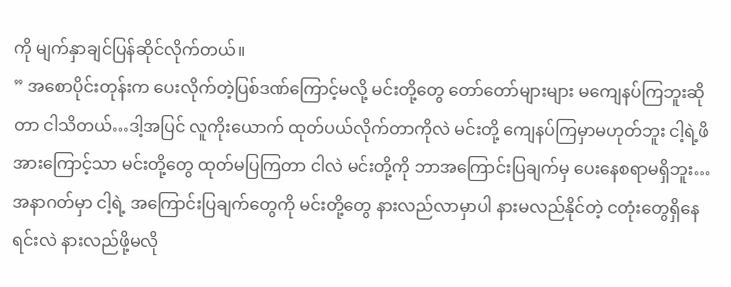ကို မျက်နှာချင်ပြန်ဆိုင်လိုက်တယ်။
” အစောပိုင်းတုန်းက ပေးလိုက်တဲ့ပြစ်ဒဏ်ကြောင့်မလို့ မင်းတို့တွေ တော်တော်များများ မကျေနပ်ကြဘူးဆိုတာ ငါသိတယ်…ဒါ့အပြင် လူကိုးယောက် ထုတ်ပယ်လိုက်တာကိုလဲ မင်းတို့ ကျေနပ်ကြမှာမဟုတ်ဘူး ငါ့ရဲ့ဖိအားကြောင့်သာ မင်းတို့တွေ ထုတ်မပြကြတာ ငါလဲ မင်းတို့ကို ဘာအကြောင်းပြချက်မှ ပေးနေစရာမရှိဘူး…အနာဂတ်မှာ ငါ့ရဲ့ အကြောင်းပြချက်တွေကို မင်းတို့တွေ နားလည်လာမှာပါ နားမလည်နိုင်တဲ့ ငတုံးတွေရှိနေရင်းလဲ နားလည်ဖို့မလို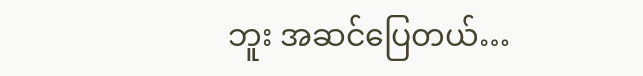ဘူး အဆင်ပြေတယ်…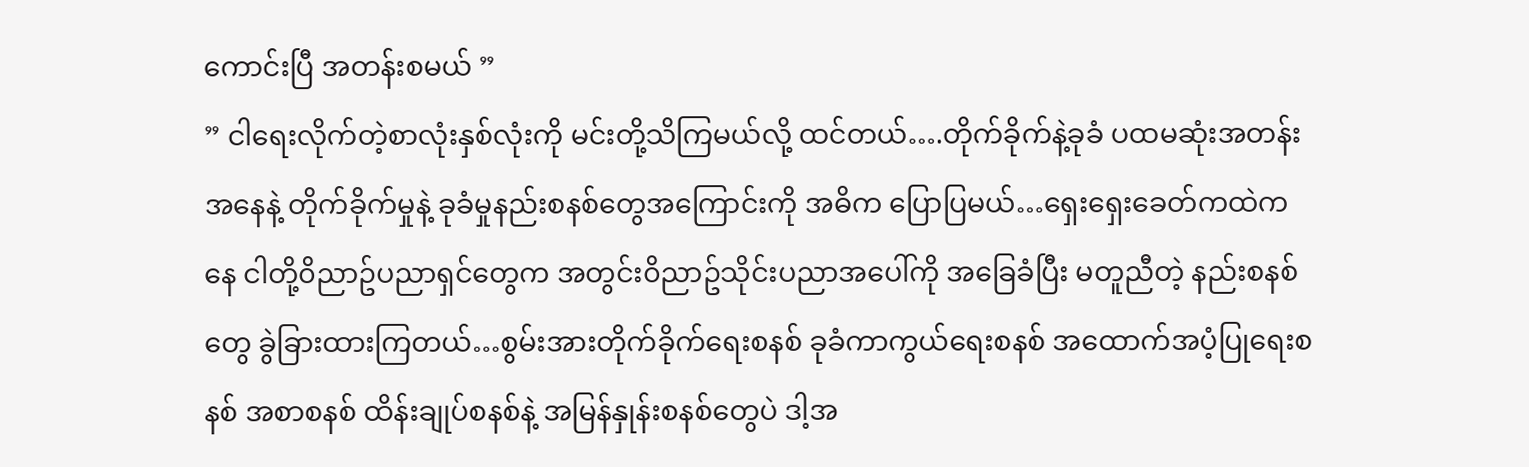ကောင်းပြီ အတန်းစမယ် ”
” ငါရေးလိုက်တဲ့စာလုံးနှစ်လုံးကို မင်းတို့သိကြမယ်လို့ ထင်တယ်….တိုက်ခိုက်နဲ့ခုခံ ပထမဆုံးအတန်းအနေနဲ့ တိုက်ခိုက်မှုနဲ့ ခုခံမှုနည်းစနစ်တွေအကြောင်းကို အဓိက ပြောပြမယ်…ရှေးရှေးခေတ်ကထဲကနေ ငါတို့၀ိညာဥ်ပညာရှင်တွေက အတွင်း၀ိညာဥ်သိုင်းပညာအပေါ်ကို အခြေခံပြီး မတူညီတဲ့ နည်းစနစ်တွေ ခွဲခြားထားကြတယ်…စွမ်းအားတိုက်ခိုက်ရေးစနစ် ခုခံကာကွယ်ရေးစနစ် အထောက်အပံ့ပြုရေးစနစ် အစာစနစ် ထိန်းချုပ်စနစ်နဲ့ အမြန်နှုန်းစနစ်တွေပဲ ဒါ့အ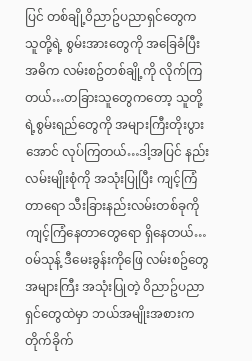ပြင် တစ်ချို့၀ိညာဥ်ပညာရှင်တွေက သူတို့ရဲ့ စွမ်းအားတွေကို အခြေခံပြီး အဓိက လမ်းစဥ်တစ်ချို့ကို လိုက်ကြတယ်…တခြားသူတွေကတော့ သူတို့ရဲ့စွမ်းရည်တွေကို အများကြီးတိုးပွားအောင် လုပ်ကြတယ်…ဒါ့အပြင် နည်းလမ်းမျိုးစုံကို အသုံးပြုပြီး ကျင့်ကြံတာရော သီးခြားနည်းလမ်းတစ်ခုကို ကျင့်ကြံနေတာတွေရော ရှိနေတယ်…၀မ်သုန့် ဒီမေးခွန်းကိုဖြေ လမ်းစဥ်တွေအများကြီး အသုံးပြုတဲ့ ၀ိညာဥ်ပညာရှင်တွေထဲမှာ ဘယ်အမျိုးအစားက တိုက်ခိုက်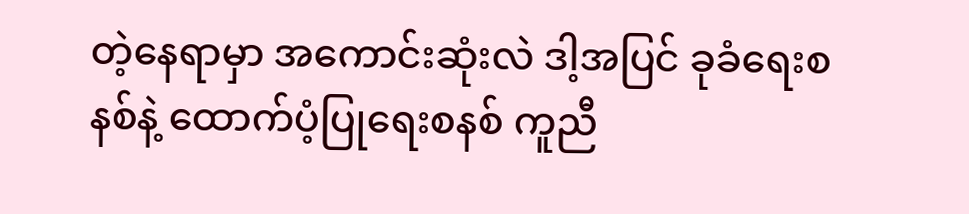တဲ့နေရာမှာ အကောင်းဆုံးလဲ ဒါ့အပြင် ခုခံရေးစနစ်နဲ့ ထောက်ပံ့ပြုရေးစနစ် ကူညီ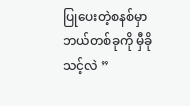ပြုပေးတဲ့စနစ်မှာ ဘယ်တစ်ခုကို မှီခိုသင့်လဲ ”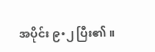အပိုင်း ၉•၂ ပြီး၏။